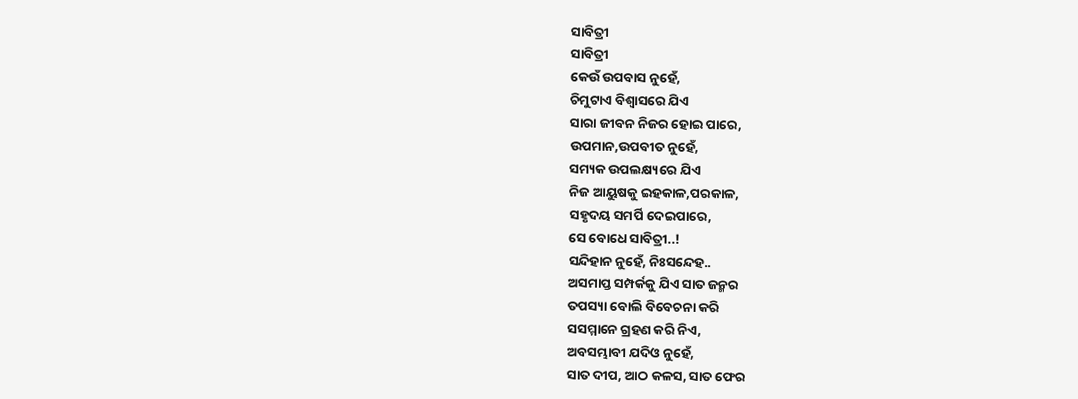ସାବିତ୍ରୀ
ସାବିତ୍ରୀ
କେଉଁ ଉପବାସ ନୁହେଁ,
ଚିମୁଟାଏ ବିଶ୍ୱାସରେ ଯିଏ
ସାରା ଜୀବନ ନିଜର ହୋଇ ପାରେ,
ଉପମାନ,ଉପବୀତ ନୁହେଁ,
ସମ୍ୟକ ଉପଲକ୍ଷ୍ୟରେ ଯିଏ
ନିଜ ଆୟୁଷକୁ ଇହକାଳ,ପରକାଳ,
ସହୃଦୟ ସମର୍ପି ଦେଇପାରେ,
ସେ ବୋଧେ ସାବିତ୍ରୀ..!
ସନ୍ଦିହାନ ନୁହେଁ, ନିଃସନ୍ଦେହ..
ଅସମାପ୍ତ ସମ୍ପର୍କକୁ ଯିଏ ସାତ ଜନ୍ମର
ତପସ୍ୟା ବୋଲି ବିବେଚନା କରି
ସସମ୍ମାନେ ଗ୍ରହଣ କରି ନିଏ,
ଅବସମ୍ଭାବୀ ଯଦିଓ ନୁହେଁ,
ସାତ ଦୀପ, ଆଠ କଳସ, ସାତ ଫେର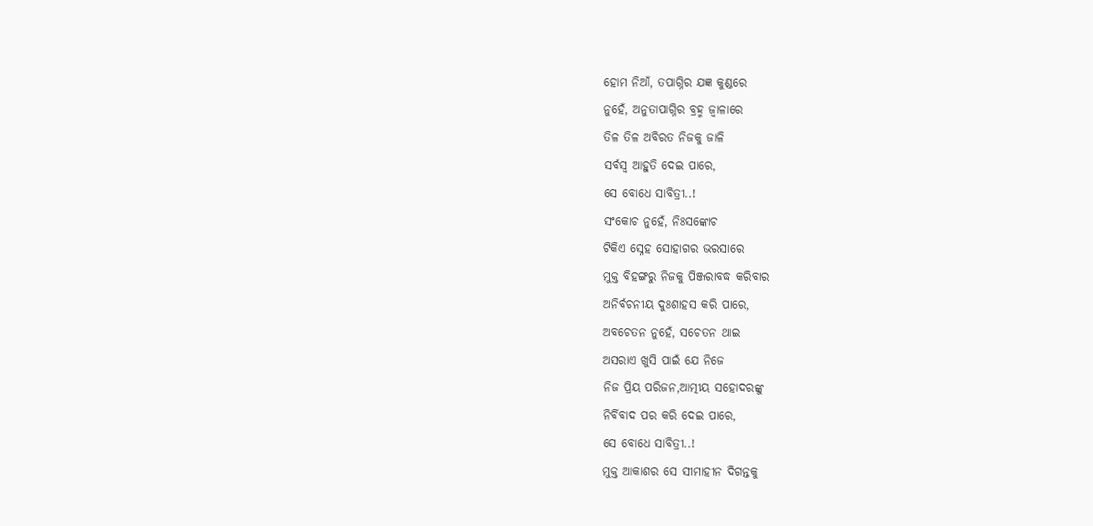ହୋମ ନିଆଁ, ତପାଗ୍ନିର ଯଜ୍ଞ କୁଣ୍ଡରେ
ନୁହେଁ, ଅନୁତାପାଗ୍ନିର ବ୍ରହ୍ମ ଜ୍ୱାଳାରେ
ତିଳ ତିଳ ଅବିରତ ନିଜକୁ ଜାଳି
ସର୍ବସ୍ୱ ଆହୁତି ଦେଇ ପାରେ,
ସେ ବୋଧେ ସାବିତ୍ରୀ..!
ସଂକୋଚ ନୁହେଁ, ନିଃସଙ୍କୋଚ
ଟିକିଏ ସ୍ନେହ ସୋହାଗର ଭରସାରେ
ମୁକ୍ତ ବିହଙ୍ଗରୁ ନିଜକୁ ପିଞ୍ଜରାବଦ୍ଧ କରିବାର
ଅନିର୍ବଚନୀୟ ଦୁଃଶାହସ କରି ପାରେ,
ଅବଚେତନ ନୁହେଁ, ସଚେତନ ଥାଇ
ଅସରାଏ ଖୁସି ପାଇଁ ଯେ ନିଜେ
ନିଜ ପ୍ରିୟ ପରିଜନ,ଆତ୍ମୀୟ ସହୋଦରଙ୍କୁ
ନିର୍ବିବାଦ ପର କରି ଦେଇ ପାରେ,
ସେ ବୋଧେ ସାବିତ୍ରୀ..!
ମୁକ୍ତ ଆକାଶର ସେ ସୀମାହୀନ ଦିଗନ୍ତକୁ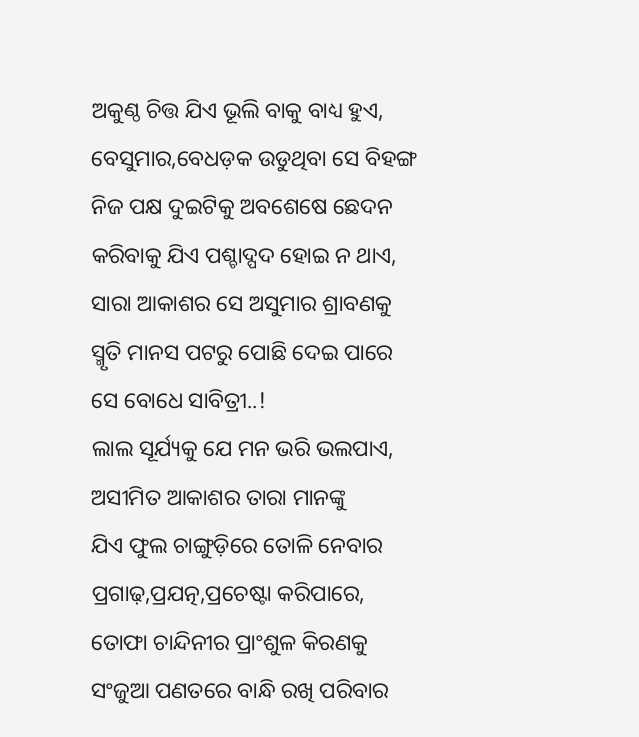ଅକୁଣ୍ଠ ଚିତ୍ତ ଯିଏ ଭୂଲି ବାକୁ ବାଧ୍ୟ ହୁଏ,
ବେସୁମାର,ବେଧଡ଼କ ଉଡୁଥିବା ସେ ବିହଙ୍ଗ
ନିଜ ପକ୍ଷ ଦୁଇଟିକୁ ଅବଶେଷେ ଛେଦନ
କରିବାକୁ ଯିଏ ପଶ୍ଚାଦ୍ପଦ ହୋଇ ନ ଥାଏ,
ସାରା ଆକାଶର ସେ ଅସୁମାର ଶ୍ରାବଣକୁ
ସ୍ମୃତି ମାନସ ପଟରୁ ପୋଛି ଦେଇ ପାରେ
ସେ ବୋଧେ ସାବିତ୍ରୀ..!
ଲାଲ ସୂର୍ଯ୍ୟକୁ ଯେ ମନ ଭରି ଭଲପାଏ,
ଅସୀମିତ ଆକାଶର ତାରା ମାନଙ୍କୁ
ଯିଏ ଫୁଲ ଚାଙ୍ଗୁଡ଼ିରେ ତୋଳି ନେବାର
ପ୍ରଗାଢ଼,ପ୍ରଯତ୍ନ,ପ୍ରଚେଷ୍ଟା କରିପାରେ,
ତୋଫା ଚାନ୍ଦିନୀର ପ୍ରାଂଶୁଳ କିରଣକୁ
ସଂଜୁଆ ପଣତରେ ବାନ୍ଧି ରଖି ପରିବାର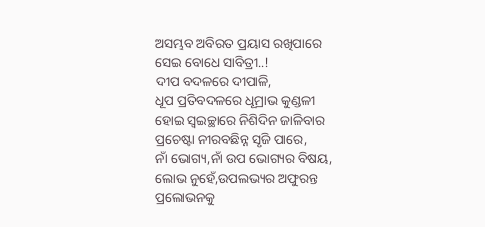ଅସମ୍ଭବ ଅବିରତ ପ୍ରୟାସ ରଖିପାରେ
ସେଇ ବୋଧେ ସାବିତ୍ରୀ..!
ଦୀପ ବଦଳରେ ଦୀପାଳି,
ଧୂପ ପ୍ରତିବଦଳରେ ଧୂମ୍ରାଭ କୁଣ୍ଡଳୀ
ହୋଇ ସ୍ୱଇଚ୍ଛାରେ ନିଶିଦିନ ଜାଳିବାର
ପ୍ରଚେଷ୍ଟା ନୀରବଛିନ୍ନ ସୃଜି ପାରେ,
ନାଁ ଭୋଗ୍ୟ,ନାଁ ଉପ ଭୋଗ୍ୟର ବିଷୟ,
ଲୋଭ ନୁହେଁ,ଉପଲଭ୍ୟର ଅଫୁରନ୍ତ
ପ୍ରଲୋଭନକୁ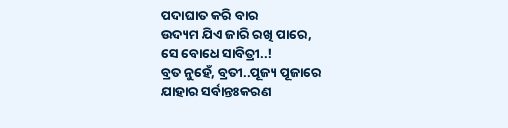ପଦାଘାତ କରି ବାର
ଉଦ୍ୟମ ଯିଏ ଜାରି ରଖି ପାରେ,
ସେ ବୋଧେ ସାବିତ୍ରୀ..!
ବ୍ରତ ନୁହେଁ, ବ୍ରତୀ..ପୂଜ୍ୟ ପୂଜାରେ
ଯାହାର ସର୍ବାନ୍ତଃକରଣ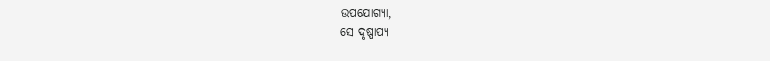ଉପଯୋଗ୍ୟା,
ସେ ଦୃଷ୍ପାପ୍ୟ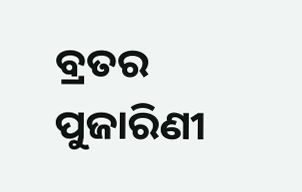ବ୍ରତର ପୁଜାରିଣୀ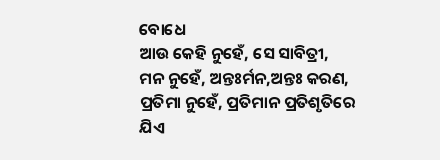ବୋଧେ
ଆଉ କେହି ନୁହେଁ, ସେ ସାବିତ୍ରୀ,
ମନ ନୁହେଁ, ଅନ୍ତଃର୍ମନ,ଅନ୍ତଃ କରଣ,
ପ୍ରତିମା ନୁହେଁ, ପ୍ରତିମାନ ପ୍ରତିଶୃତିରେ
ଯିଏ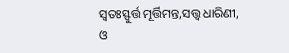ସ୍ୱତଃସ୍ଫୁର୍ତ୍ତ ମୂର୍ତ୍ତିମନ୍ତ,ସତ୍ତ୍ୱ ଧାରିଣୀ,
ଓ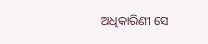ଅଧିକାରିଣୀ ସେ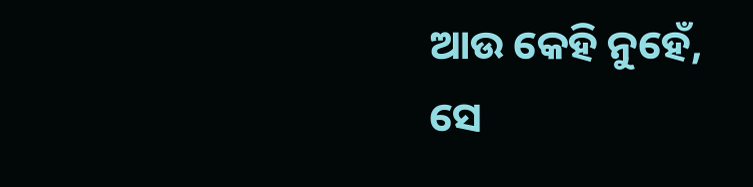ଆଉ କେହି ନୁହେଁ,
ସେ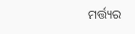ମର୍ତ୍ତ୍ୟର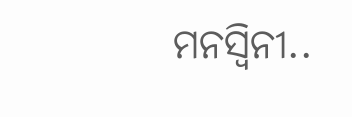ମନସ୍ବିନୀ..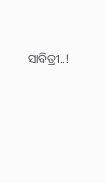ସାବିତ୍ରୀ..!